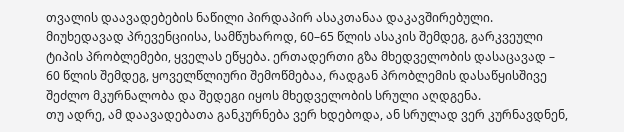თვალის დაავადებების ნაწილი პირდაპირ ასაკთანაა დაკავშირებული. მიუხედავად პრევენციისა, სამწუხაროდ, 60–65 წლის ასაკის შემდეგ, გარკვეული ტიპის პრობლემები, ყველას ეწყება. ერთადერთი გზა მხედველობის დასაცავად – 60 წლის შემდეგ, ყოველწლიური შემოწმებაა, რადგან პრობლემის დასაწყისშივე შეძლო მკურნალობა და შედეგი იყოს მხედველობის სრული აღდგენა.
თუ ადრე, ამ დაავადებათა განკურნება ვერ ხდებოდა, ან სრულად ვერ კურნავდნენ,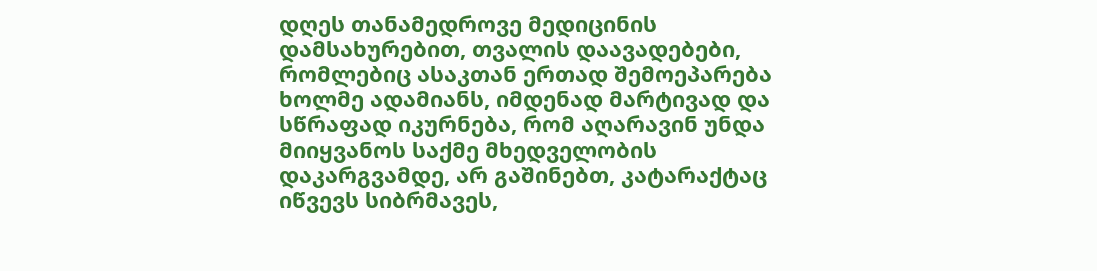დღეს თანამედროვე მედიცინის დამსახურებით, თვალის დაავადებები, რომლებიც ასაკთან ერთად შემოეპარება ხოლმე ადამიანს, იმდენად მარტივად და სწრაფად იკურნება, რომ აღარავინ უნდა მიიყვანოს საქმე მხედველობის დაკარგვამდე, არ გაშინებთ, კატარაქტაც იწვევს სიბრმავეს,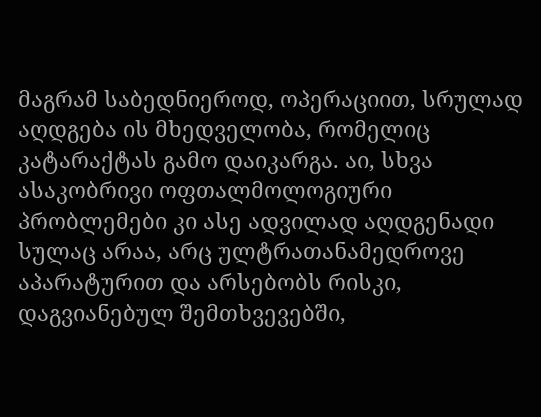მაგრამ საბედნიეროდ, ოპერაციით, სრულად აღდგება ის მხედველობა, რომელიც კატარაქტას გამო დაიკარგა. აი, სხვა ასაკობრივი ოფთალმოლოგიური პრობლემები კი ასე ადვილად აღდგენადი სულაც არაა, არც ულტრათანამედროვე აპარატურით და არსებობს რისკი, დაგვიანებულ შემთხვევებში,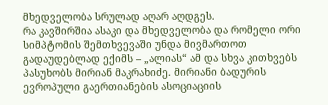მხედველობა სრულად აღარ აღდგეს.
რა კავშირშია ასაკი და მხედველობა და რომელი ორი სიმპტომის შემთხვევაში უნდა მივმართოთ გადაუდებლად ექიმს – „ალიას“ ამ და სხვა კითხვებს პასუხობს მირიან მაკრახიძე. მირიანი ბადურის ევროპული გაერთიანების ასოციაციის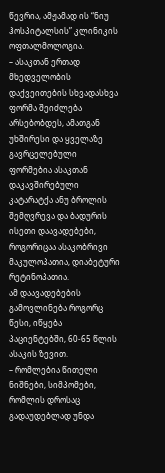წევრია, ამჟამად ის “ნიუ ჰოსპიტალსის” კლინიკის ოფთალმოლოგია.
– ასაკთან ერთად მხედველობის დაქვეითების სხვადასხვა ფორმა შეიძლება არსებობდეს, ამათგან უხშირესი და ყველაზე გავრცელებული ფორმებია ასაკთან დაკავშირებული კატარატქა ანუ ბროლის შემღვრევა და ბადურის ისეთი დაავადებები, როგორიცაა ასაკობრივი მაკულოპათია, დიაბეტური რეტინოპათია.
ამ დაავადებების გამოვლინება როგორც წესი, იწყება პაციენტებში, 60-65 წლის ასაკის ზევით.
– რომლებია წითელი ნიშნები, სიმპომები, რომლის დროსაც გადაუდებლად უნდა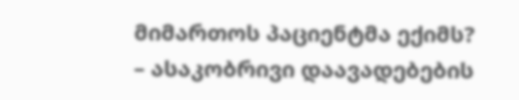მიმართოს პაციენტმა ექიმს?
– ასაკობრივი დაავადებების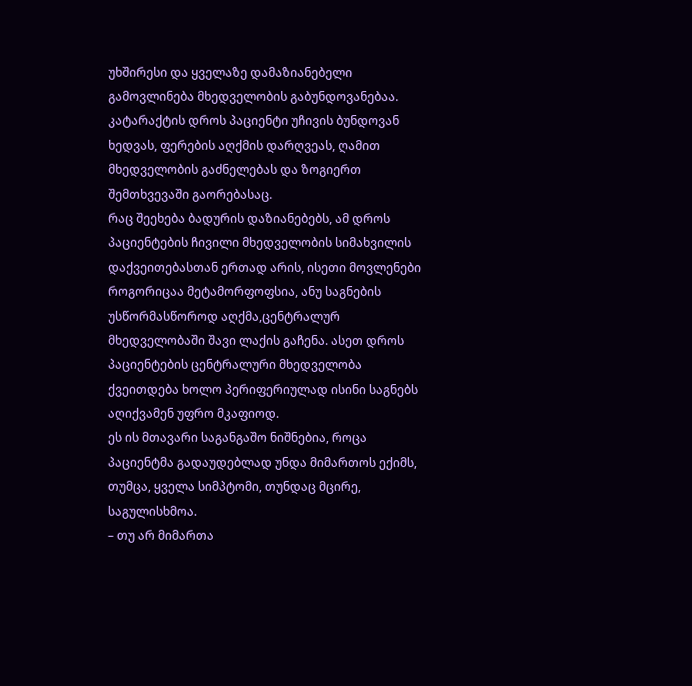უხშირესი და ყველაზე დამაზიანებელი გამოვლინება მხედველობის გაბუნდოვანებაა. კატარაქტის დროს პაციენტი უჩივის ბუნდოვან ხედვას, ფერების აღქმის დარღვეას, ღამით მხედველობის გაძნელებას და ზოგიერთ შემთხვევაში გაორებასაც.
რაც შეეხება ბადურის დაზიანებებს, ამ დროს პაციენტების ჩივილი მხედველობის სიმახვილის დაქვეითებასთან ერთად არის, ისეთი მოვლენები როგორიცაა მეტამორფოფსია, ანუ საგნების უსწორმასწოროდ აღქმა,ცენტრალურ მხედველობაში შავი ლაქის გაჩენა. ასეთ დროს პაციენტების ცენტრალური მხედველობა ქვეითდება ხოლო პერიფერიულად ისინი საგნებს აღიქვამენ უფრო მკაფიოდ.
ეს ის მთავარი საგანგაშო ნიშნებია, როცა პაციენტმა გადაუდებლად უნდა მიმართოს ექიმს, თუმცა, ყველა სიმპტომი, თუნდაც მცირე, საგულისხმოა.
– თუ არ მიმართა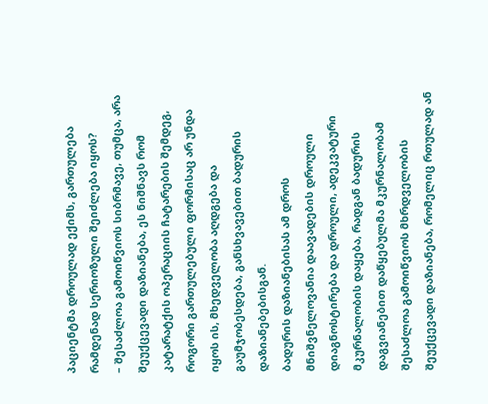პაციენტმა დროულად ექიმს, გართულება რამდენად სერიოზული შეიძლება იყოს?
– შესაძლოა გამოიწვიოს სიბრმავე, თუმცა, არა შეუქცევადი დაზიანება, ეს ნიშნავს რომ კატარატქის ოპერაციის ჩატარების შემდეგ, როგორი გართულებული ფორმისაც არ უნდა იყოს ის, მხედველობა აღდგება და გაუმჯობესდება, განსხვავებით ბადურის დაზიანებებისგან.
ბადურის დაზიანებისას ამ დროს მნიშვნელოვანია დაავადების დროული დიაგნოსტირება და დროული, ადეკვატური მკურნალობის დაყება, რადგან ბადურის დაგვიანებით დაწყებულმა მკურნალობამ შესაძლოა გამოიწვიოს მხრდველობის შეუქცევადი დაზიანება, რომელიც რთულად ან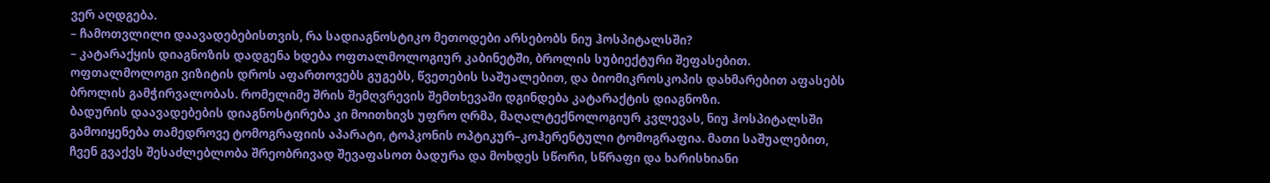ვერ აღდგება.
– ჩამოთვლილი დაავადებებისთვის, რა სადიაგნოსტიკო მეთოდები არსებობს ნიუ ჰოსპიტალსში?
– კატარაქყის დიაგნოზის დადგენა ხდება ოფთალმოლოგიურ კაბინეტში, ბროლის სუბიექტური შეფასებით. ოფთალმოლოგი ვიზიტის დროს აფართოვებს გუგებს, წვეთების საშუალებით, და ბიომიკროსკოპის დახმარებით აფასებს ბროლის გამჭირვალობას. რომელიმე შრის შემღვრევის შემთხევაში დგინდება კატარაქტის დიაგნოზი.
ბადურის დაავადებების დიაგნოსტირება კი მოითხივს უფრო ღრმა, მაღალტექნოლოგიურ კვლევას, ნიუ ჰოსპიტალსში გამოიყენება თამედროვე ტომოგრაფიის აპარატი, ტოპკონის ოპტიკურ–კოჰერენტული ტომოგრაფია. მათი საშუალებით, ჩვენ გვაქვს შესაძლებლობა შრეობრივად შევაფასოთ ბადურა და მოხდეს სწორი, სწრაფი და ხარისხიანი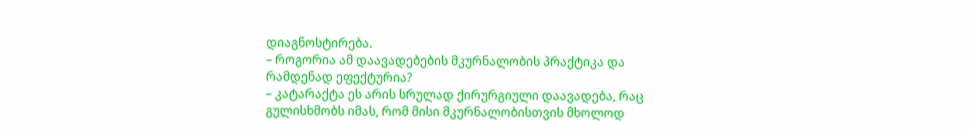დიაგნოსტირება.
– როგორია ამ დაავადებების მკურნალობის პრაქტიკა და რამდენად ეფექტურია?
– კატარაქტა ეს არის სრულად ქირურგიული დაავადება, რაც გულისხმობს იმას, რომ მისი მკურნალობისთვის მხოლოდ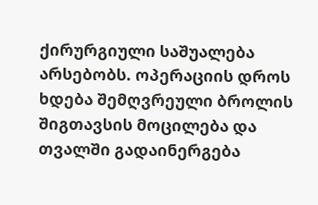ქირურგიული საშუალება არსებობს. ოპერაციის დროს ხდება შემღვრეული ბროლის შიგთავსის მოცილება და თვალში გადაინერგება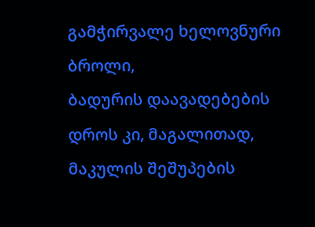გამჭირვალე ხელოვნური ბროლი,
ბადურის დაავადებების დროს კი, მაგალითად, მაკულის შეშუპების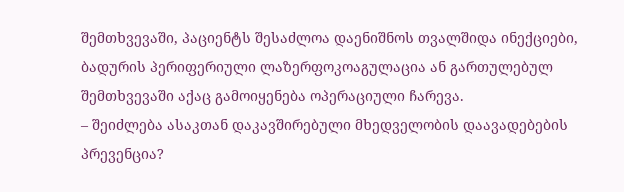შემთხვევაში, პაციენტს შესაძლოა დაენიშნოს თვალშიდა ინექციები, ბადურის პერიფერიული ლაზერფოკოაგულაცია ან გართულებულ შემთხვევაში აქაც გამოიყენება ოპერაციული ჩარევა.
– შეიძლება ასაკთან დაკავშირებული მხედველობის დაავადებების პრევენცია?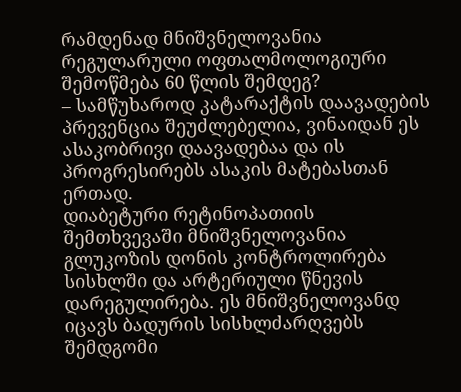რამდენად მნიშვნელოვანია რეგულარული ოფთალმოლოგიური შემოწმება 60 წლის შემდეგ?
– სამწუხაროდ კატარაქტის დაავადების პრევენცია შეუძლებელია, ვინაიდან ეს ასაკობრივი დაავადებაა და ის პროგრესირებს ასაკის მატებასთან ერთად.
დიაბეტური რეტინოპათიის შემთხვევაში მნიშვნელოვანია გლუკოზის დონის კონტროლირება სისხლში და არტერიული წნევის დარეგულირება. ეს მნიშვნელოვანდ იცავს ბადურის სისხლძარღვებს შემდგომი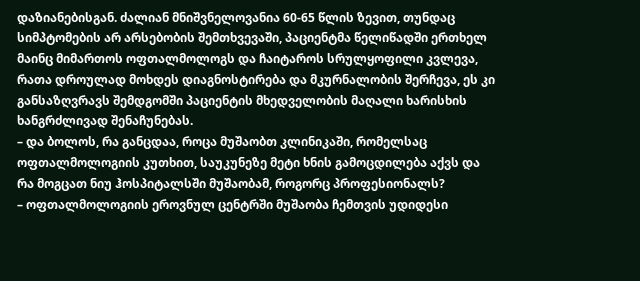დაზიანებისგან. ძალიან მნიშვნელოვანია 60-65 წლის ზევით, თუნდაც სიმპტომების არ არსებობის შემთხვევაში, პაციენტმა წელიწადში ერთხელ მაინც მიმართოს ოფთალმოლოგს და ჩაიტაროს სრულყოფილი კვლევა, რათა დროულად მოხდეს დიაგნოსტირება და მკურნალობის შერჩევა, ეს კი განსაზღვრავს შემდგომში პაციენტის მხედველობის მაღალი ხარისხის ხანგრძლივად შენაჩუნებას.
– და ბოლოს, რა განცდაა, როცა მუშაობთ კლინიკაში, რომელსაც ოფთალმოლოგიის კუთხით, საუკუნეზე მეტი ხნის გამოცდილება აქვს და რა მოგცათ ნიუ ჰოსპიტალსში მუშაობამ, როგორც პროფესიონალს?
– ოფთალმოლოგიის ეროვნულ ცენტრში მუშაობა ჩემთვის უდიდესი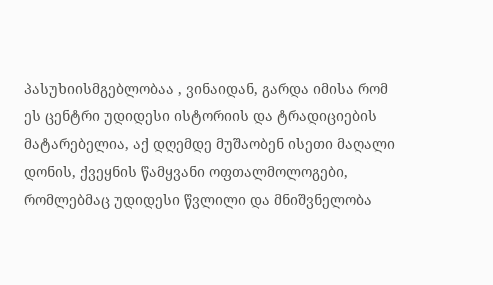პასუხიისმგებლობაა , ვინაიდან, გარდა იმისა რომ ეს ცენტრი უდიდესი ისტორიის და ტრადიციების მატარებელია, აქ დღემდე მუშაობენ ისეთი მაღალი დონის, ქვეყნის წამყვანი ოფთალმოლოგები, რომლებმაც უდიდესი წვლილი და მნიშვნელობა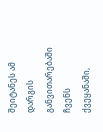შეიტანეს ამ დარგის განვითარებაში ჩვენს ქვეყანაში,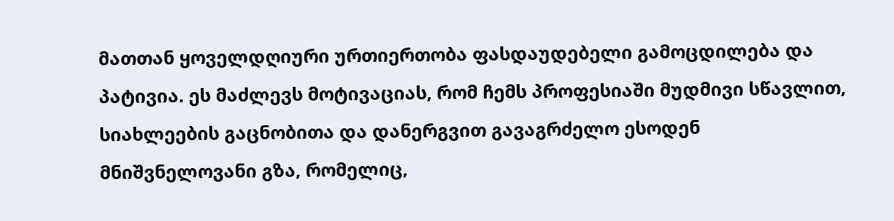მათთან ყოველდღიური ურთიერთობა ფასდაუდებელი გამოცდილება და პატივია. ეს მაძლევს მოტივაციას, რომ ჩემს პროფესიაში მუდმივი სწავლით, სიახლეების გაცნობითა და დანერგვით გავაგრძელო ესოდენ მნიშვნელოვანი გზა, რომელიც,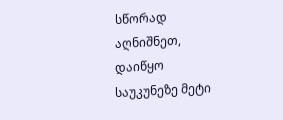სწორად აღნიშნეთ, დაიწყო საუკუნეზე მეტი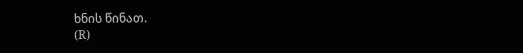ხნის წინათ.
(R)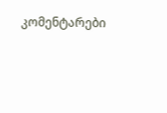კომენტარები